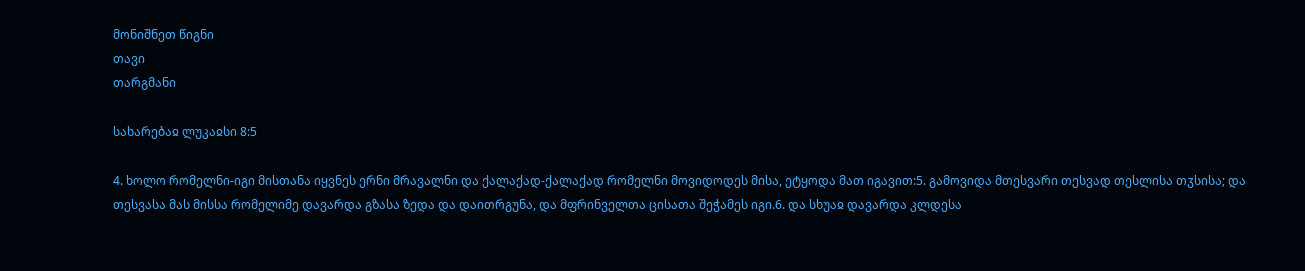მონიშნეთ წიგნი
თავი
თარგმანი

სახარებაჲ ლუკაჲსი 8:5

4. ხოლო რომელნი-იგი მისთანა იყვნეს ერნი მრავალნი და ქალაქად-ქალაქად რომელნი მოვიდოდეს მისა, ეტყოდა მათ იგავით:5. გამოვიდა მთესვარი თესვად თესლისა თჳსისა; და თესვასა მას მისსა რომელიმე დავარდა გზასა ზედა და დაითრგუნა, და მფრინველთა ცისათა შეჭამეს იგი.6. და სხუაჲ დავარდა კლდესა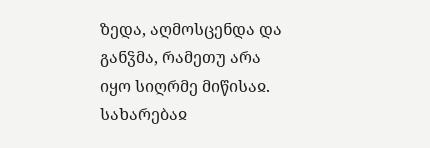ზედა, აღმოსცენდა და განჴმა, რამეთუ არა იყო სიღრმე მიწისაჲ.
სახარებაჲ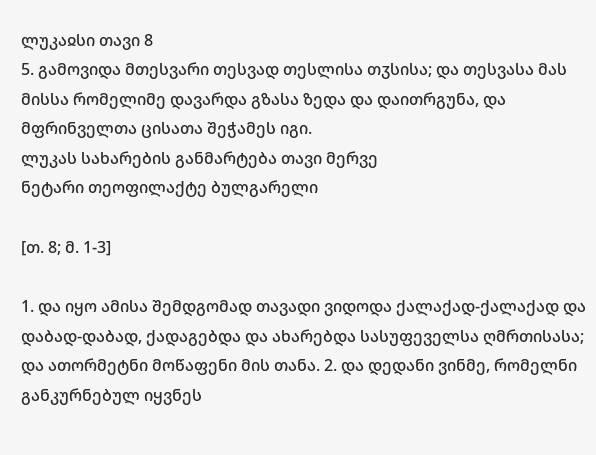ლუკაჲსი თავი 8
5. გამოვიდა მთესვარი თესვად თესლისა თჳსისა; და თესვასა მას მისსა რომელიმე დავარდა გზასა ზედა და დაითრგუნა, და მფრინველთა ცისათა შეჭამეს იგი.
ლუკას სახარების განმარტება თავი მერვე
ნეტარი თეოფილაქტე ბულგარელი

[თ. 8; მ. 1-3]

1. და იყო ამისა შემდგომად თავადი ვიდოდა ქალაქად-ქალაქად და დაბად-დაბად, ქადაგებდა და ახარებდა სასუფეველსა ღმრთისასა; და ათორმეტნი მოწაფენი მის თანა. 2. და დედანი ვინმე, რომელნი განკურნებულ იყვნეს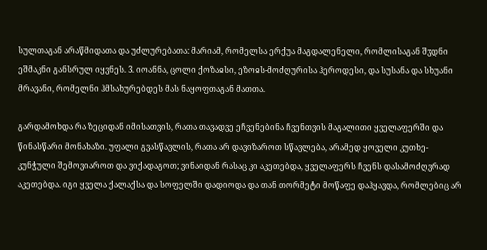სულთაგან არაწმიდათა და უძლურებათა: მარიამ, რომელსა ერქუა მაგდალენელი, რომლისაგან შჳდნი ეშმაკნი განსრულ იყვნეს. 3. იოანნა, ცოლი ქოზაჲსი, ეზოჲს-მოძღურისა ჰეროდესი, და სუსანა და სხუანი მრავანი, რომელნი ჰმსახურებდეს მას ნაყოფთაგან მათთა.

გარდამოხდა რა ზეციდან იმისათვის, რათა თავადვე ეჩვენებინა ჩვენთვის მაგალითი ყველაფერში და წინასწარი მონახაზი. უფალი გვასწავლის, რათა არ დავიზაროთ სწავლება, არამედ ყოველი კუთხე-კუნჭული შემოვიაროთ და ვიქადაგოთ; ვინაიდან რასაც კი აკეთებდა, ყველაფერს ჩვენს დასამოძღვრად აკეთებდა. იგი ყველა ქალაქსა და სოფელში დადიოდა და თან თორმეტი მოწაფე დაჰყავდა, რომლებიც არ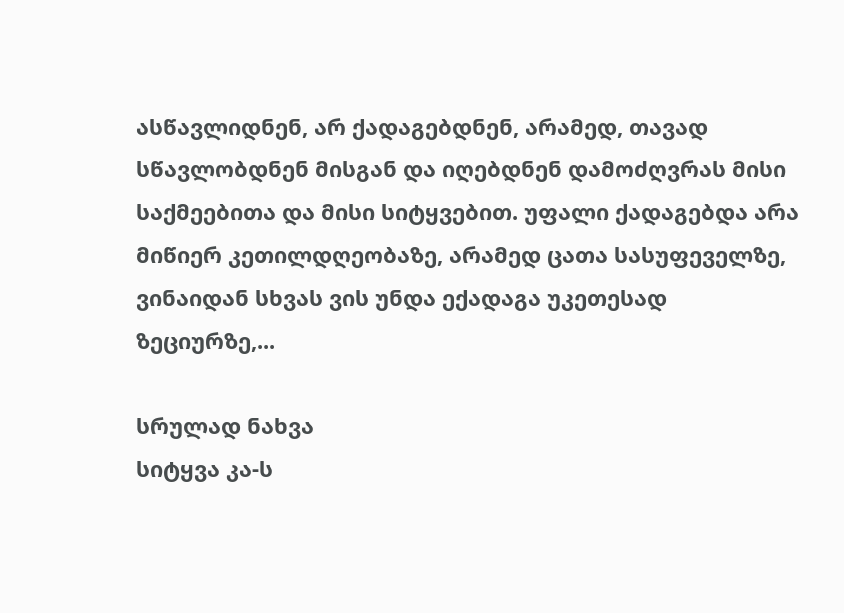ასწავლიდნენ, არ ქადაგებდნენ, არამედ, თავად სწავლობდნენ მისგან და იღებდნენ დამოძღვრას მისი საქმეებითა და მისი სიტყვებით. უფალი ქადაგებდა არა მიწიერ კეთილდღეობაზე, არამედ ცათა სასუფეველზე, ვინაიდან სხვას ვის უნდა ექადაგა უკეთესად ზეციურზე,...

სრულად ნახვა
სიტყვა კა-ს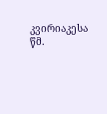კვირიაკესა
წმ.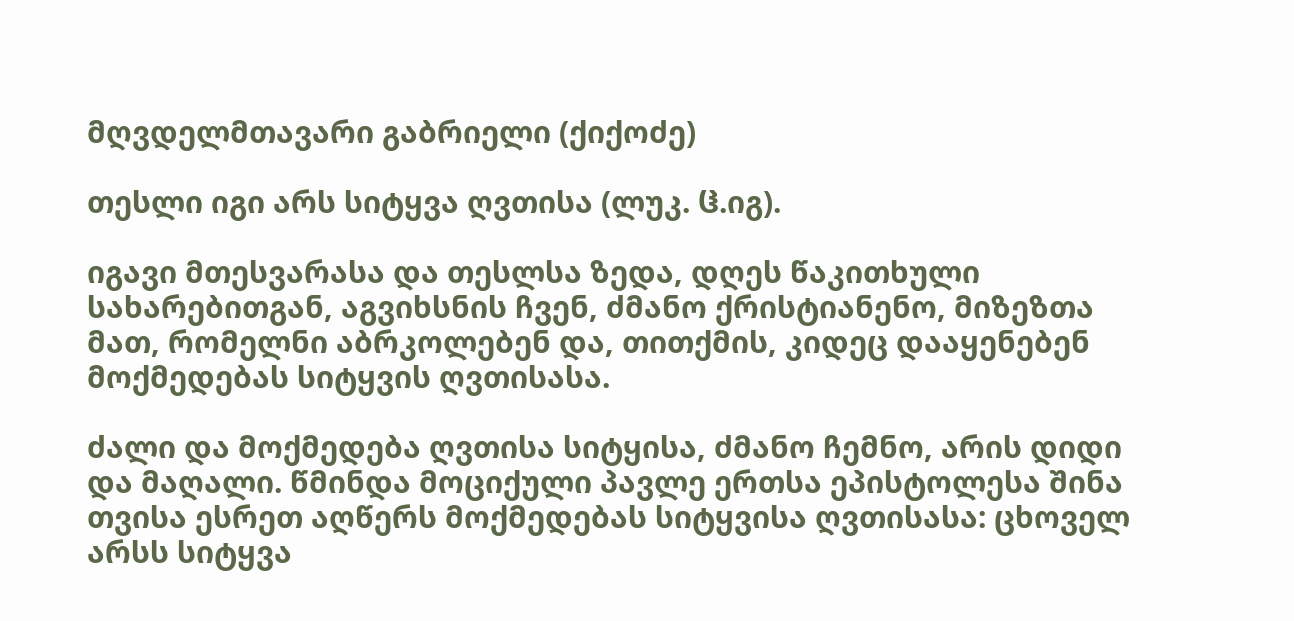მღვდელმთავარი გაბრიელი (ქიქოძე)

თესლი იგი არს სიტყვა ღვთისა (ლუკ. ჱ.იგ).

იგავი მთესვარასა და თესლსა ზედა, დღეს წაკითხული სახარებითგან, აგვიხსნის ჩვენ, ძმანო ქრისტიანენო, მიზეზთა მათ, რომელნი აბრკოლებენ და, თითქმის, კიდეც დააყენებენ მოქმედებას სიტყვის ღვთისასა.

ძალი და მოქმედება ღვთისა სიტყისა, ძმანო ჩემნო, არის დიდი და მაღალი. წმინდა მოციქული პავლე ერთსა ეპისტოლესა შინა თვისა ესრეთ აღწერს მოქმედებას სიტყვისა ღვთისასა: ცხოველ არსს სიტყვა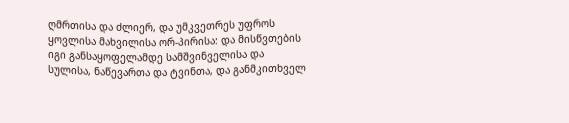ღმრთისა და ძლიერ, და უმკვეთრეს უფროს ყოვლისა მახვილისა ორ-პირისა: და მისწვთების იგი განსაყოფელამდე სამშვინველისა და სულისა, ნაწევართა და ტვინთა, და განმკითხველ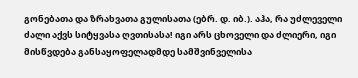გონებათა და ზრახვათა გულისათა (ებრ. დ. იბ.). აჰა, რა უძლეველი ძალი აქვს სიტყვასა ღვთისასა! იგი არს ცხოველი და ძლიერი, იგი მისწვდება განსაყოფელადმდე სამშვინველისა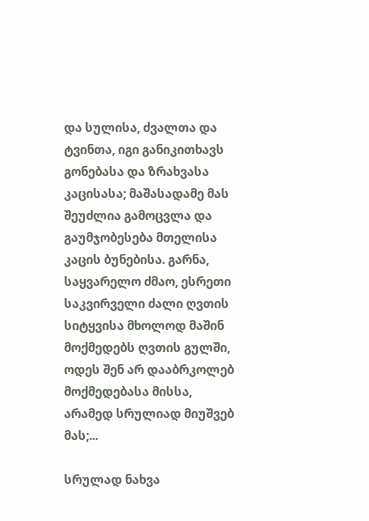და სულისა, ძვალთა და ტვინთა, იგი განიკითხავს გონებასა და ზრახვასა კაცისასა; მაშასადამე მას შეუძლია გამოცვლა და გაუმჯობესება მთელისა კაცის ბუნებისა. გარნა, საყვარელო ძმაო, ესრეთი საკვირველი ძალი ღვთის სიტყვისა მხოლოდ მაშინ მოქმედებს ღვთის გულში, ოდეს შენ არ დააბრკოლებ მოქმედებასა მისსა, არამედ სრულიად მიუშვებ მას;...

სრულად ნახვა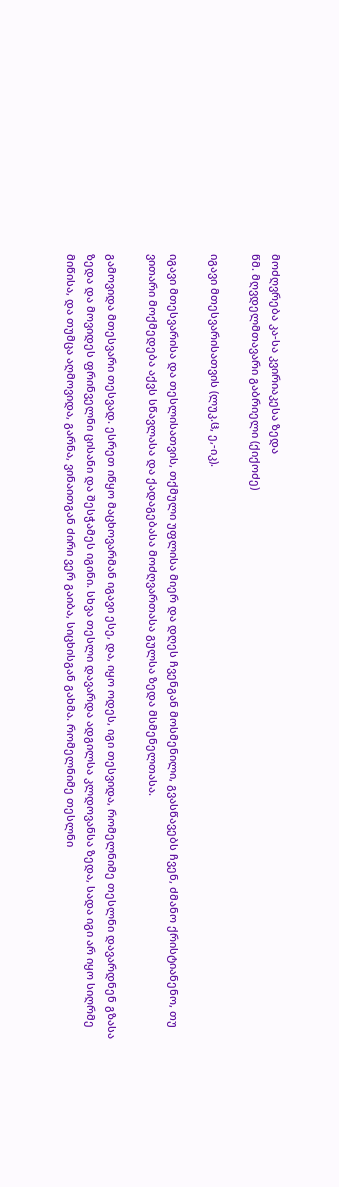მოძღვრება კა-სა კვირიაკესა ზედა
წმ. მღვდელმთავარი გაბრიელი (ქიქოძე)

იგავი მთესვარისათვის (ლუკ.ჱ, ე,-იკ).

იგავი მთესვარისა და თესლისათვის, თქმული უფლისა მიერ და დღეს ჩვენგან მოსმენილი, გვასწავებს ჩვენ, ძმანო ქრისტიანენო, თუ ვითარი მოქმედება აქვს სწავლასა და ქადაგებასა მოძღვართასა გულსა ზედა მსმენელთასა.

გამოვიდა მთესვარი თესვად. ესრეთ იწყო მაცხოვარმან იგავი ესე, და, იყო ოდეს, იგი თესვიდა, რომელნიმე თესლნი დავარდნენ გზასა ზედა და მოვიდეს ფრინველნი ცისანი და შესჭამეს იგინი. სხვა თესლი დავარდა ადგილსა კლდოვანსა ზედა, სადა იგი არ იყო სიღრმე მიწისა, და თუმცა აღმოვიდა, გარნა, ვინაითგან ძირი ვერ გაიბა, სიცხისგან გახმა. რომელნიმე თესლნი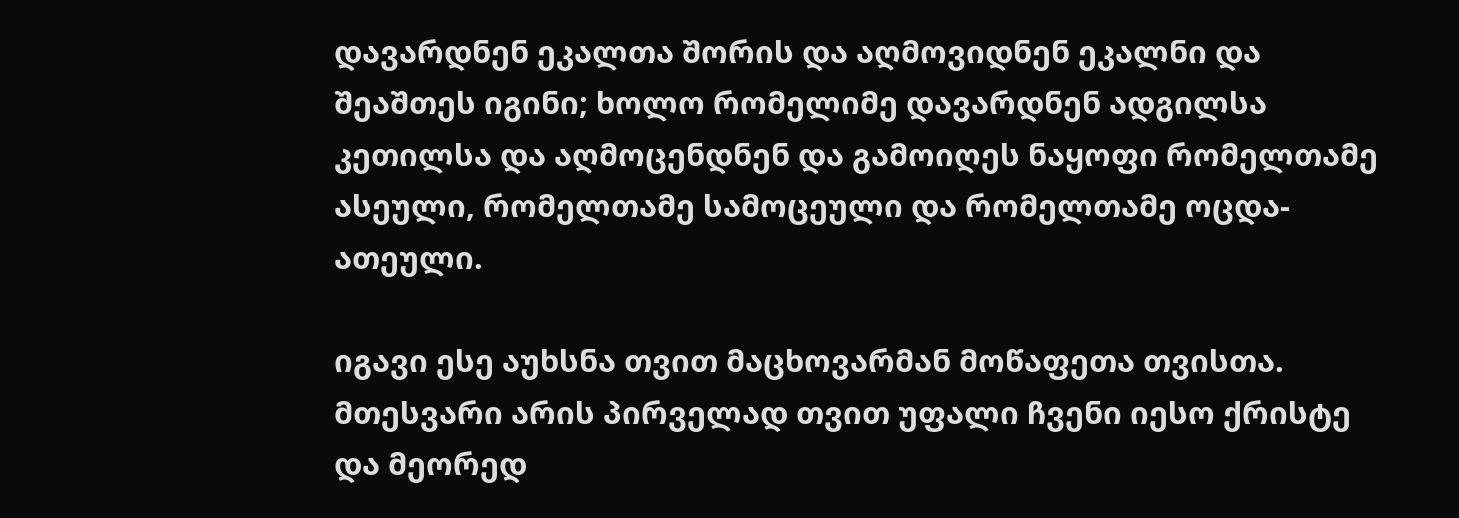დავარდნენ ეკალთა შორის და აღმოვიდნენ ეკალნი და შეაშთეს იგინი; ხოლო რომელიმე დავარდნენ ადგილსა კეთილსა და აღმოცენდნენ და გამოიღეს ნაყოფი რომელთამე ასეული, რომელთამე სამოცეული და რომელთამე ოცდა-ათეული.

იგავი ესე აუხსნა თვით მაცხოვარმან მოწაფეთა თვისთა. მთესვარი არის პირველად თვით უფალი ჩვენი იესო ქრისტე და მეორედ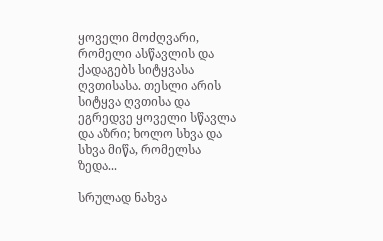ყოველი მოძღვარი, რომელი ასწავლის და ქადაგებს სიტყვასა ღვთისასა. თესლი არის სიტყვა ღვთისა და ეგრედვე ყოველი სწავლა და აზრი; ხოლო სხვა და სხვა მიწა, რომელსა ზედა...

სრულად ნახვა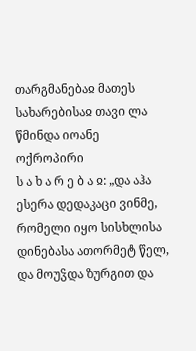თარგმანებაჲ მათეს სახარებისაჲ თავი ლა
წმინდა იოანე ოქროპირი
ს ა ხ ა რ ე ბ ა ჲ: „და აჰა ესერა დედაკაცი ვინმე, რომელი იყო სისხლისა დინებასა ათორმეტ წელ, და მოუჴდა ზურგით და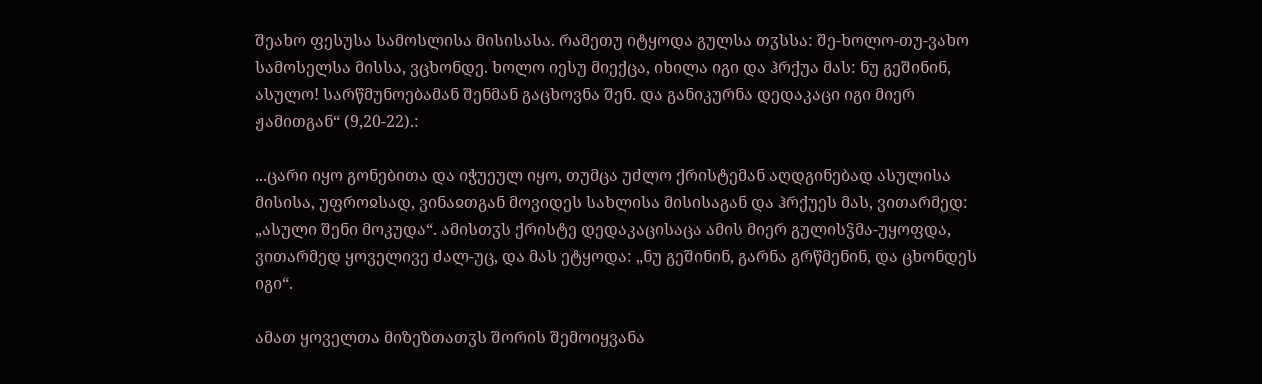შეახო ფესუსა სამოსლისა მისისასა. რამეთუ იტყოდა გულსა თჳსსა: შე-ხოლო-თუ-ვახო სამოსელსა მისსა, ვცხონდე. ხოლო იესუ მიექცა, იხილა იგი და ჰრქუა მას: ნუ გეშინინ, ასულო! სარწმუნოებამან შენმან გაცხოვნა შენ. და განიკურნა დედაკაცი იგი მიერ ჟამითგან“ (9,20-22).:

...ცარი იყო გონებითა და იჭუეულ იყო, თუმცა უძლო ქრისტემან აღდგინებად ასულისა მისისა, უფროჲსად, ვინაჲთგან მოვიდეს სახლისა მისისაგან და ჰრქუეს მას, ვითარმედ: „ასული შენი მოკუდა“. ამისთჳს ქრისტე დედაკაცისაცა ამის მიერ გულისჴმა-უყოფდა, ვითარმედ ყოველივე ძალ-უც, და მას ეტყოდა: „ნუ გეშინინ, გარნა გრწმენინ, და ცხონდეს იგი“.

ამათ ყოველთა მიზეზთათჳს შორის შემოიყვანა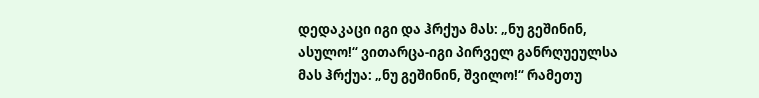დედაკაცი იგი და ჰრქუა მას: „ნუ გეშინინ, ასულო!“ ვითარცა-იგი პირველ განრღუეულსა მას ჰრქუა: „ნუ გეშინინ, შვილო!“ რამეთუ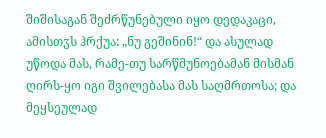შიშისაგან შეძრწუნებული იყო დედაკაცი, ამისთჳს ჰრქუა: „ნუ გეშინინ!“ და ასულად უწოდა მას, რამე-თუ სარწმუნოებამან მისმან ღირს-ყო იგი შვილებასა მას საღმრთოსა; და მეყსეულად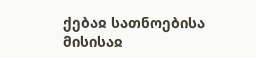ქებაჲ სათნოებისა მისისაჲ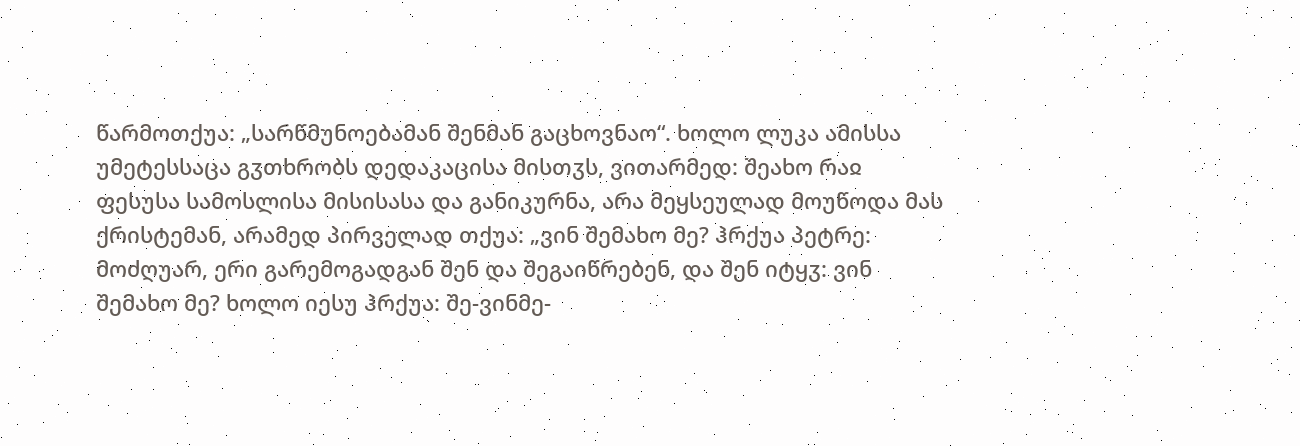წარმოთქუა: „სარწმუნოებამან შენმან გაცხოვნაო“. ხოლო ლუკა ამისსა უმეტესსაცა გჳთხრობს დედაკაცისა მისთჳს, ვითარმედ: შეახო რაჲ ფესუსა სამოსლისა მისისასა და განიკურნა, არა მეყსეულად მოუწოდა მას ქრისტემან, არამედ პირველად თქუა: „ვინ შემახო მე? ჰრქუა პეტრე: მოძღუარ, ერი გარემოგადგან შენ და შეგაიწრებენ, და შენ იტყჳ: ვინ შემახო მე? ხოლო იესუ ჰრქუა: შე-ვინმე-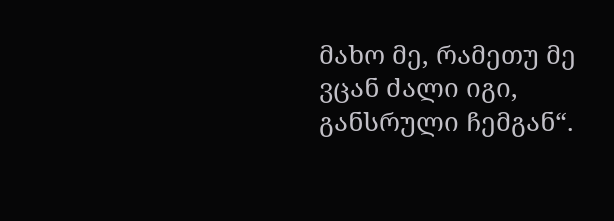მახო მე, რამეთუ მე ვცან ძალი იგი, განსრული ჩემგან“.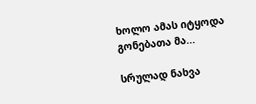ხოლო ამას იტყოდა გონებათა მა...

სრულად ნახვა